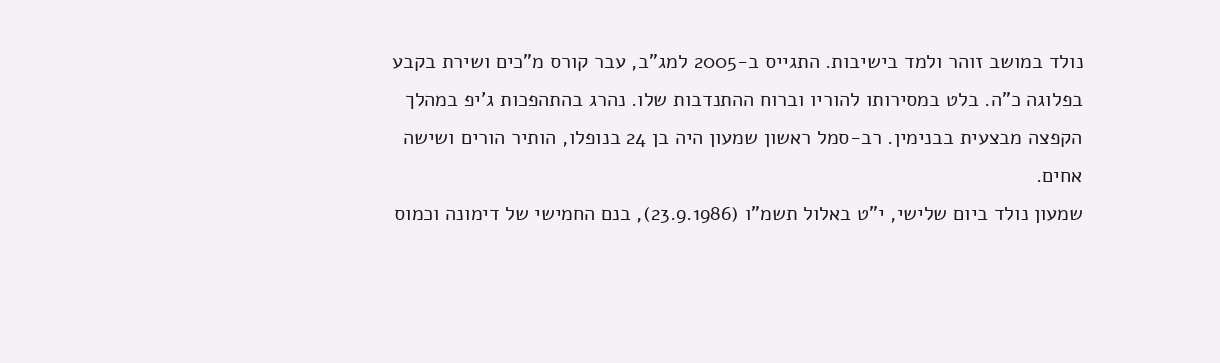נולד במושב זוהר ולמד בישיבות. התגייס ב-2005 למג"ב, עבר קורס מ"כים ושירת בקבע בפלוגה כ"ה. בלט במסירותו להוריו וברוח ההתנדבות שלו. נהרג בהתהפכות ג'יפ במהלך הקפצה מבצעית בבנימין. רב-סמל ראשון שמעון היה בן 24 בנופלו, הותיר הורים ושישה אחים.
שמעון נולד ביום שלישי, י"ט באלול תשמ"ו (23.9.1986), בנם החמישי של דימונה וכמוס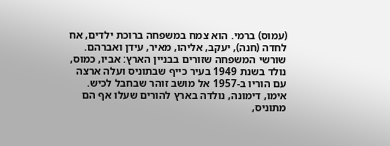(עמוס) ברמי. הוא צמח במשפחה ברוכת ילדים, אח לחדה (חנה), יעקב, אליהו, מאיר, עידן ואברהם.
שורשי המשפחה שזורים בבניין הארץ: אביו, כמוס, נולד בשנת 1949 בעיר כייף שבתוניס ועלה ארצה עם הוריו ב-1957 אל מושב זוהר שבחבל לכיש. אימו, דימונה, נולדה בארץ להורים שעלו אף הם מתוניס,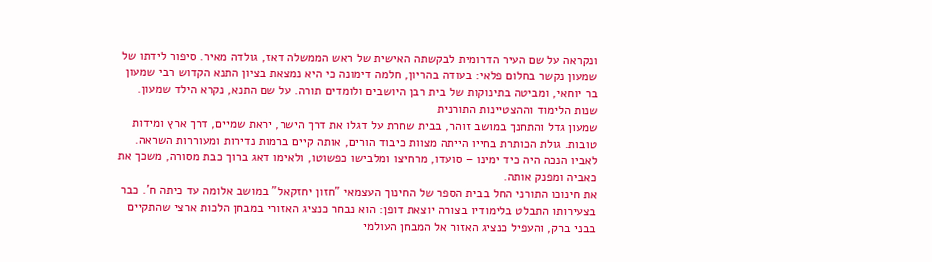ונקראה על שם העיר הדרומית לבקשתה האישית של ראש הממשלה דאז, גולדה מאיר. סיפור לידתו של שמעון נקשר בחלום פלאי: בעודה בהריון, חלמה דימונה כי היא נמצאת בציון התנא הקדוש רבי שמעון בר יוחאי, ומביטה בתינוקות של בית רבן היושבים ולומדים תורה. על שם התנא, נקרא הילד שמעון.
שנות הלימוד וההצטיינות התורנית
שמעון גדל והתחנך במושב זוהר, בבית שחרת על דגלו את דרך הישר, יראת שמיים, דרך ארץ ומידות טובות. גולת הכותרת בחייו הייתה מצוות כיבוד הורים, אותה קיים ברמות נדירות ומעוררות השראה. לאביו הנכה היה כיד ימינו – סועדו, מרחיצו ומלבישו כפשוטו, ולאימו דאג ברוך כבת מסורה, משכך את כאביה ומפנק אותה.
את חינוכו התורני החל בבית הספר של החינוך העצמאי "חזון יחזקאל" במושב אלומה עד כיתה ח'. כבר בצעירותו התבלט בלימודיו בצורה יוצאת דופן: הוא נבחר כנציג האזורי במבחן הלכות ארצי שהתקיים בבני ברק, והעפיל כנציג האזור אל המבחן העולמי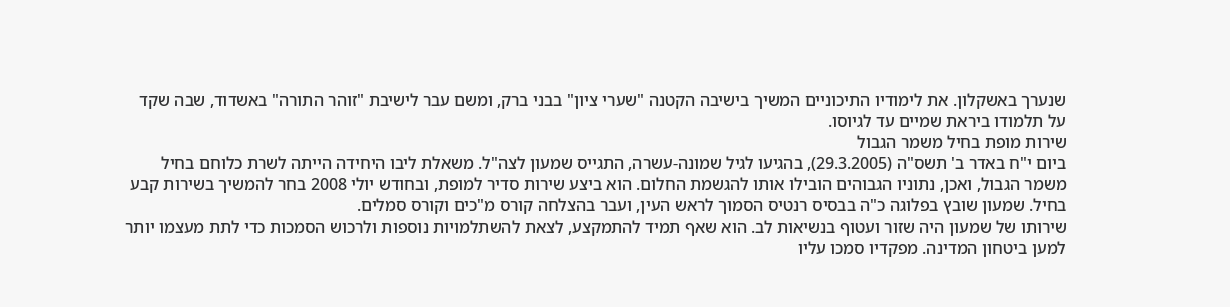שנערך באשקלון. את לימודיו התיכוניים המשיך בישיבה הקטנה "שערי ציון" בבני ברק, ומשם עבר לישיבת "זוהר התורה" באשדוד, שבה שקד על תלמודו ביראת שמיים עד לגיוסו.
שירות מופת בחיל משמר הגבול
ביום י"ח באדר ב' תשס"ה (29.3.2005), בהגיעו לגיל שמונה-עשרה, התגייס שמעון לצה"ל. משאלת ליבו היחידה הייתה לשרת כלוחם בחיל משמר הגבול, ואכן, נתוניו הגבוהים הובילו אותו להגשמת החלום. הוא ביצע שירות סדיר למופת, ובחודש יולי 2008 בחר להמשיך בשירות קבע בחיל. שמעון שובץ בפלוגה כ"ה בבסיס רנטיס הסמוך לראש העין, ועבר בהצלחה קורס מ"כים וקורס סמלים.
שירותו של שמעון היה שזור ועטוף בנשיאות לב. הוא שאף תמיד להתמקצע, לצאת להשתלמויות נוספות ולרכוש הסמכות כדי לתת מעצמו יותר למען ביטחון המדינה. מפקדיו סמכו עליו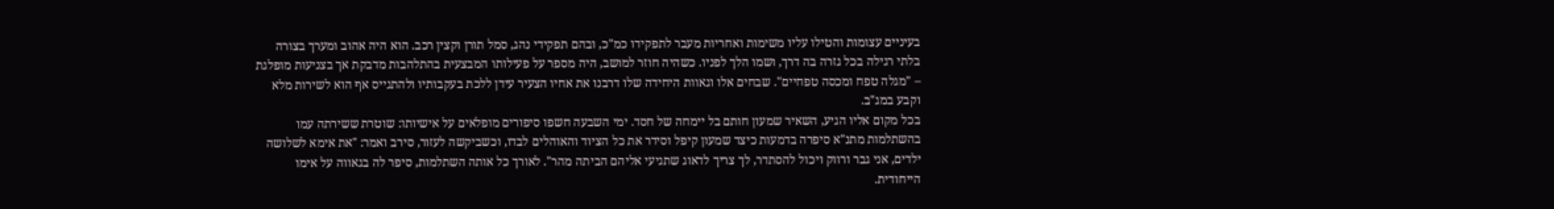בעיניים עצומות והטילו עליו משימות ואחריות מעבר לתפקידו כמ"כ, ובהם תפקידי נהג, סמל תורן וקצין רכב. הוא היה אהוב ומערך בצורה בלתי רגילה בכל גזרה בה דרך, ושמו הלך לפניו. כשהיה חוזר למושב, היה מספר על פעילותו המבצעית בהתלהבות מדבקת אך בצניעות מופלגת – "מגלה טפח ומכסה טפחיים". שבחים אלו וגאוות היחידה שלו דרבנו את אחיו הצעיר עידן ללכת בעקבותיו ולהתגייס אף הוא לשירות מלא וקבע במג"ב.
בכל מקום אליו הגיע, השאיר שמעון חותם בל יימחה של חסד. ימי השבעה חשפו סיפורים מופלאים על אישיותו: שוטרת ששירתה עמו בהשתלמות מתנ"א סיפרה בדמעות כיצד שמעון קיפל וסידר את כל הציוד והאוהלים לבדו, וכשביקשה לעזור, סירב ואמר: "את אימא לשלושה ילדים, אני גבר ורווק ויכול להסתדר, לך צריך לדאוג שתגיעי אליהם הביתה מהר". לאורך כל אותה השתלמות, סיפר לה בגאווה על אימו הייחודית.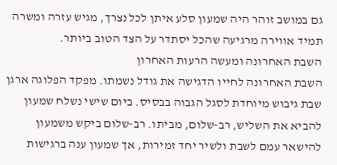גם במושב זוהר היה שמעון סלע איתן לכל נצרך, מגיש עזרה ומשרה תמיד אווירה מרגיעה שהכל יסתדר על הצד הטוב ביותר.
השבת האחרונה ומעשה הרעות האחרון
השבת האחרונה לחייו הדגישה את גודל נשמתו. מפקד הפלוגה ארגן שבת גיבוש מיוחדת לסגל הגבוה בבסיס. ביום שישי נשלח שמעון להביא את השליש, רב-שלום, מביתו. רב-שלום ביקש משמעון להישאר עמם לשבת ולשיר יחד זמירות, אך שמעון ענה ברגישות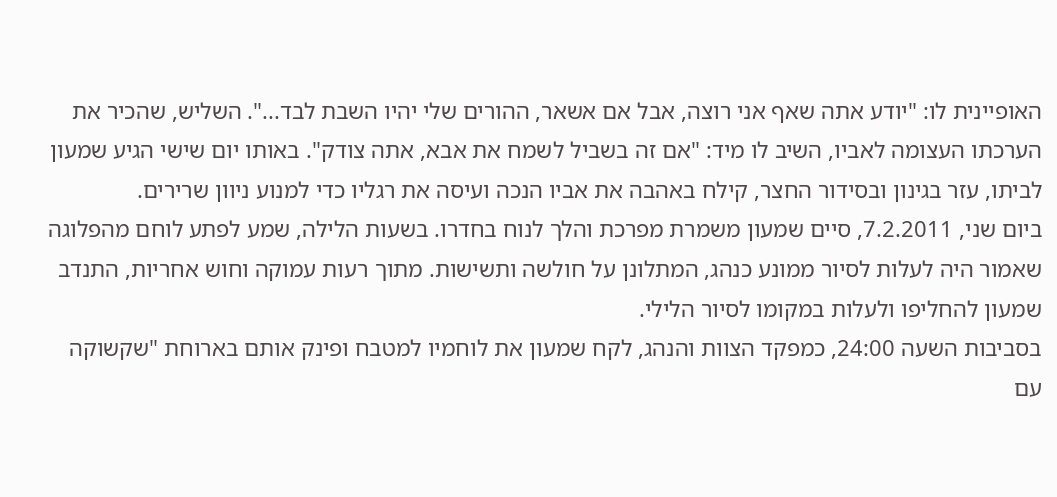האופיינית לו: "יודע אתה שאף אני רוצה, אבל אם אשאר, ההורים שלי יהיו השבת לבד...". השליש, שהכיר את הערכתו העצומה לאביו, השיב לו מיד: "אם זה בשביל לשמח את אבא, אתה צודק". באותו יום שישי הגיע שמעון לביתו, עזר בגינון ובסידור החצר, קילח באהבה את אביו הנכה ועיסה את רגליו כדי למנוע ניוון שרירים.
ביום שני, 7.2.2011, סיים שמעון משמרת מפרכת והלך לנוח בחדרו. בשעות הלילה, שמע לפתע לוחם מהפלוגה שאמור היה לעלות לסיור ממונע כנהג, המתלונן על חולשה ותשישות. מתוך רעות עמוקה וחוש אחריות, התנדב שמעון להחליפו ולעלות במקומו לסיור הלילי.
בסביבות השעה 24:00, כמפקד הצוות והנהג, לקח שמעון את לוחמיו למטבח ופינק אותם בארוחת "שקשוקה עם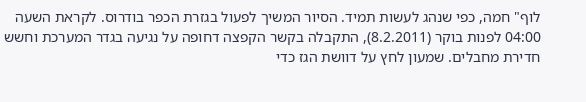לוף" חמה, כפי שנהג לעשות תמיד. הסיור המשיך לפעול בגזרת הכפר בודרוס. לקראת השעה 04:00 לפנות בוקר (8.2.2011), התקבלה בקשר הקפצה דחופה על נגיעה בגדר המערכת וחשש חדירת מחבלים. שמעון לחץ על דוושת הגז כדי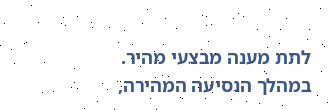לתת מענה מבצעי מהיר. במהלך הנסיעה המהירה,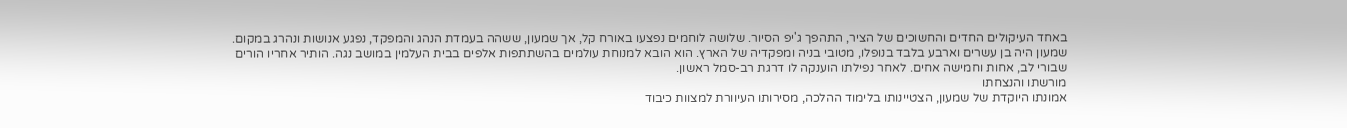באחד העיקולים החדים והחשוכים של הציר, התהפך ג'יפ הסיור. שלושה לוחמים נפצעו באורח קל, אך שמעון, ששהה בעמדת הנהג והמפקד, נפגע אנושות ונהרג במקום.
שמעון היה בן עשרים וארבע בלבד בנופלו, מטובי בניה ומפקדיה של הארץ. הוא הובא למנוחת עולמים בהשתתפות אלפים בבית העלמין במושב נגה. הותיר אחריו הורים שבורי לב, אחות וחמישה אחים. לאחר נפילתו הוענקה לו דרגת רב-סמל ראשון.
מורשתו והנצחתו
אמונתו היוקדת של שמעון, הצטיינותו בלימוד ההלכה, מסירותו העיוורת למצוות כיבוד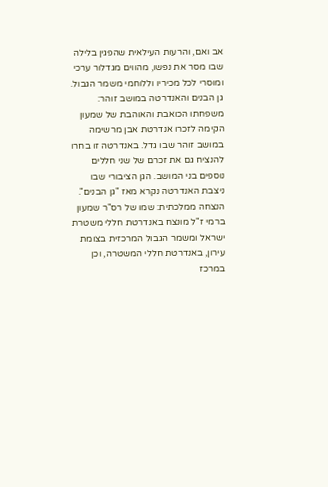אב ואם, והרעות העילאית שהפגין בלילה שבו מסר את נפשו, מהווים מגדלור ערכי ומוסרי לכל מכיריו וללוחמי משמר הגבול.
גן הבנים והאנדרטה במושב זוהר: משפחתו הכואבת והאוהבת של שמעון הקימה לזכרו אנדרטת אבן מרשימה במושב זוהר שבו גדל. באנדרטה זו בחרו להנציח גם את זכרם של שני חללים נוספים בני המושב. הגן הציבורי שבו ניצבת האנדרטה נקרא מאז "גן הבנים".
הנצחה ממלכתית: שמו של רס"ר שמעון ברמי ז"ל מונצח באנדרטת חללי משטרת ישראל ומשמר הגבול המרכזית בצומת עירון, באנדרטת חללי המשטרה, וכן במרכז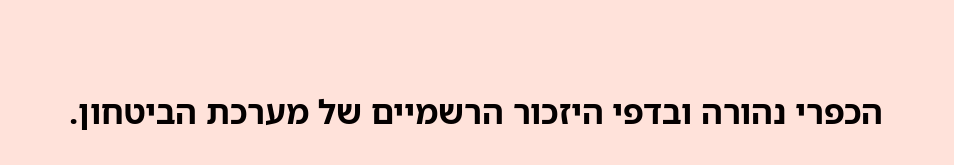הכפרי נהורה ובדפי היזכור הרשמיים של מערכת הביטחון.